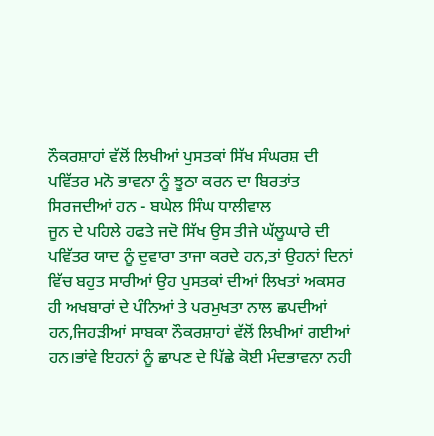ਨੌਕਰਸ਼ਾਹਾਂ ਵੱਲੋਂ ਲਿਖੀਆਂ ਪੁਸਤਕਾਂ ਸਿੱਖ ਸੰਘਰਸ਼ ਦੀ ਪਵਿੱਤਰ ਮਨੋ ਭਾਵਨਾ ਨੂੰ ਝੂਠਾ ਕਰਨ ਦਾ ਬਿਰਤਾਂਤ ਸਿਰਜਦੀਆਂ ਹਨ - ਬਘੇਲ ਸਿੰਘ ਧਾਲੀਵਾਲ
ਜੂਨ ਦੇ ਪਹਿਲੇ ਹਫਤੇ ਜਦੋ ਸਿੱਖ ਉਸ ਤੀਜੇ ਘੱਲੂਘਾਰੇ ਦੀ ਪਵਿੱਤਰ ਯਾਦ ਨੂੰ ਦੁਵਾਰਾ ਤਾਜਾ ਕਰਦੇ ਹਨ,ਤਾਂ ਉਹਨਾਂ ਦਿਨਾਂ ਵਿੱਚ ਬਹੁਤ ਸਾਰੀਆਂ ਉਹ ਪੁਸਤਕਾਂ ਦੀਆਂ ਲਿਖਤਾਂ ਅਕਸਰ ਹੀ ਅਖਬਾਰਾਂ ਦੇ ਪੰਨਿਆਂ ਤੇ ਪਰਮੁਖਤਾ ਨਾਲ ਛਪਦੀਆਂ ਹਨ,ਜਿਹੜੀਆਂ ਸਾਬਕਾ ਨੌਕਰਸ਼ਾਹਾਂ ਵੱਲੋਂ ਲਿਖੀਆਂ ਗਈਆਂ ਹਨ।ਭਾਂਵੇ ਇਹਨਾਂ ਨੂੰ ਛਾਪਣ ਦੇ ਪਿੱਛੇ ਕੋਈ ਮੰਦਭਾਵਨਾ ਨਹੀ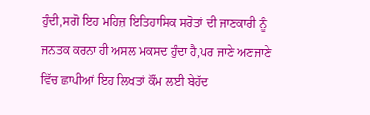ਹੁੰਦੀ,ਸਗੋ ਇਹ ਮਹਿਜ਼ ਇਤਿਹਾਸਿਕ ਸਰੋਤਾਂ ਦੀ ਜਾਣਕਾਰੀ ਨੂੰ ਜਨਤਕ ਕਰਨਾ ਹੀ ਅਸਲ ਮਕਸਦ ਹੁੰਦਾ ਹੈ,ਪਰ ਜਾਣੇ ਅਣਜਾਣੇ ਵਿੱਚ ਛਾਪੀਆਂ ਇਹ ਲਿਖਤਾਂ ਕੌਂਮ ਲਈ ਬੇਹੱਦ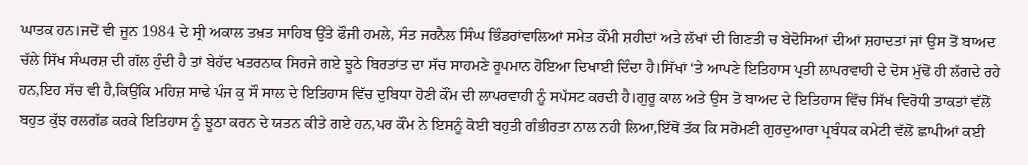ਘਾਤਕ ਹਨ।ਜਦੋਂ ਵੀ ਜੂਨ 1984 ਦੇ ਸ੍ਰੀ ਅਕਾਲ ਤਖ਼ਤ ਸਾਹਿਬ ਉੱਤੇ ਫੌਜੀ ਹਮਲੇ, ਸੰਤ ਜਰਨੈਲ ਸਿੰਘ ਭਿੰਡਰਾਂਵਾਲਿਆਂ ਸਮੇਤ ਕੌਂਮੀ ਸ਼ਹੀਦਾਂ ਅਤੇ ਲੱਖਾਂ ਦੀ ਗਿਣਤੀ ਚ ਬੇਦੋਸਿਆਂ ਦੀਆਂ ਸ਼ਹਾਦਤਾਂ ਜਾਂ ਉਸ ਤੋਂ ਬਾਅਦ ਚੱਲੇ ਸਿੱਖ ਸੰਘਰਸ਼ ਦੀ ਗੱਲ ਹੁੰਦੀ ਹੈ ਤਾਂ ਬੇਹੱਦ ਖਤਰਨਾਕ ਸਿਰਜੇ ਗਏ ਝੂਠੇ ਬਿਰਤਾਂਤ ਦਾ ਸੱਚ ਸਾਹਮਣੇ ਰੂਪਮਾਨ ਹੋਇਆ ਦਿਖਾਈ ਦਿੰਦਾ ਹੈ।ਸਿੱਖਾਂ ‘ਤੇ ਆਪਣੇ ਇਤਿਹਾਸ ਪ੍ਰਤੀ ਲਾਪਰਵਾਹੀ ਦੇ ਦੋਸ ਮੁੱਢੋਂ ਹੀ ਲੱਗਦੇ ਰਹੇ ਹਨ,ਇਹ ਸੱਚ ਵੀ ਹੈ,ਕਿਉਂਕਿ ਮਹਿਜ਼ ਸਾਢੇ ਪੰਜ ਕੁ ਸੌ ਸਾਲ ਦੇ ਇਤਿਹਾਸ ਵਿੱਚ ਦੁਬਿਧਾ ਹੋਣੀ ਕੌਂਮ ਦੀ ਲਾਪਰਵਾਹੀ ਨੂੰ ਸਪੱਸਟ ਕਰਦੀ ਹੈ।ਗੁਰੂ ਕਾਲ ਅਤੇ ਉਸ ਤੋ ਬਾਅਦ ਦੇ ਇਤਿਹਾਸ ਵਿੱਚ ਸਿੱਖ ਵਿਰੋਧੀ ਤਾਕਤਾਂ ਵੱਲੋਂ ਬਹੁਤ ਕੁੱਝ ਰਲਗੱਡ ਕਰਕੇ ਇਤਿਹਾਸ ਨੂੰ ਝੂਠਾ ਕਰਨ ਦੇ ਯਤਨ ਕੀਤੇ ਗਏ ਹਨ,ਪਰ ਕੌਂਮ ਨੇ ਇਸਨੂੰ ਕੋਈ ਬਹੁਤੀ ਗੰਭੀਰਤਾ ਨਾਲ ਨਹੀ ਲਿਆ,ਇੱਥੋਂ ਤੱਕ ਕਿ ਸਰੋਮਣੀ ਗੁਰਦੁਆਰਾ ਪ੍ਰਬੰਧਕ ਕਮੇਟੀ ਵੱਲੋਂ ਛਾਪੀਆਂ ਕਈ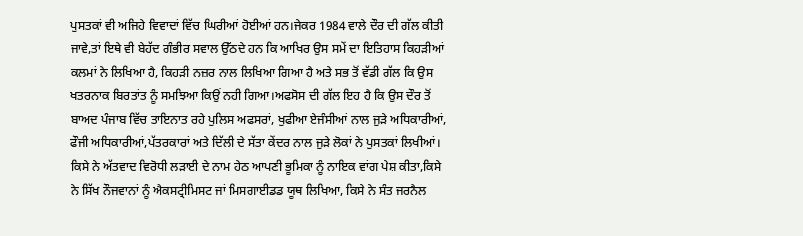ਪੁਸਤਕਾਂ ਵੀ ਅਜਿਹੇ ਵਿਵਾਦਾਂ ਵਿੱਚ ਘਿਰੀਆਂ ਹੋਈਆਂ ਹਨ।ਜੇਕਰ 1984 ਵਾਲੇ ਦੌਰ ਦੀ ਗੱਲ ਕੀਤੀ ਜਾਵੇ,ਤਾਂ ਇਥੇ ਵੀ ਬੇਹੱਦ ਗੰਭੀਰ ਸਵਾਲ ਉੱਠਦੇ ਹਨ ਕਿ ਆਖਿਰ ਉਸ ਸਮੇਂ ਦਾ ਇਤਿਹਾਸ ਕਿਹੜੀਆਂ ਕਲਮਾਂ ਨੇ ਲਿਖਿਆ ਹੈ, ਕਿਹੜੀ ਨਜ਼ਰ ਨਾਲ ਲਿਖਿਆ ਗਿਆ ਹੈ ਅਤੇ ਸਭ ਤੋਂ ਵੱਡੀ ਗੱਲ ਕਿ ਉਸ ਖਤਰਨਾਕ ਬਿਰਤਾਂਤ ਨੂੰ ਸਮਝਿਆ ਕਿਉਂ ਨਹੀ ਗਿਆ।ਅਫਸੋਸ ਦੀ ਗੱਲ ਇਹ ਹੈ ਕਿ ਉਸ ਦੌਰ ਤੋਂ ਬਾਅਦ ਪੰਜਾਬ ਵਿੱਚ ਤਾਇਨਾਤ ਰਹੇ ਪੁਲਿਸ ਅਫਸਰਾਂ, ਖੁਫੀਆ ਏਜੰਸੀਆਂ ਨਾਲ ਜੁੜੇ ਅਧਿਕਾਰੀਆਂ, ਫੌਜੀ ਅਧਿਕਾਰੀਆਂ,ਪੱਤਰਕਾਰਾਂ ਅਤੇ ਦਿੱਲੀ ਦੇ ਸੱਤਾ ਕੇਂਦਰ ਨਾਲ ਜੁੜੇ ਲੋਕਾਂ ਨੇ ਪੁਸਤਕਾਂ ਲਿਖੀਆਂ। ਕਿਸੇ ਨੇ ਅੱਤਵਾਦ ਵਿਰੋਧੀ ਲੜਾਈ ਦੇ ਨਾਮ ਹੇਠ ਆਪਣੀ ਭੂਮਿਕਾ ਨੂੰ ਨਾਇਕ ਵਾਂਗ ਪੇਸ਼ ਕੀਤਾ,ਕਿਸੇ ਨੇ ਸਿੱਖ ਨੌਜਵਾਨਾਂ ਨੂੰ ਐਕਸਟ੍ਰੀਮਿਸਟ ਜਾਂ ਮਿਸਗਾਈਡਡ ਯੂਥ ਲਿਖਿਆ, ਕਿਸੇ ਨੇ ਸੰਤ ਜਰਨੈਲ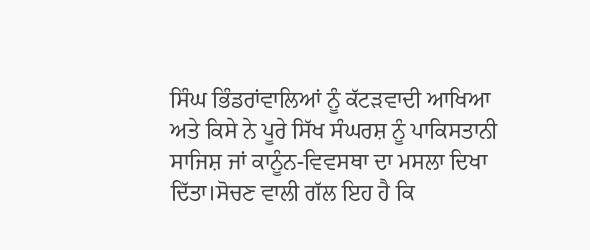ਸਿੰਘ ਭਿੰਡਰਾਂਵਾਲਿਆਂ ਨੂੰ ਕੱਟੜਵਾਦੀ ਆਖਿਆ ਅਤੇ ਕਿਸੇ ਨੇ ਪੂਰੇ ਸਿੱਖ ਸੰਘਰਸ਼ ਨੂੰ ਪਾਕਿਸਤਾਨੀ ਸਾਜਿਸ਼ ਜਾਂ ਕਾਨੂੰਨ-ਵਿਵਸਥਾ ਦਾ ਮਸਲਾ ਦਿਖਾ ਦਿੱਤਾ।ਸੋਚਣ ਵਾਲੀ ਗੱਲ ਇਹ ਹੈ ਕਿ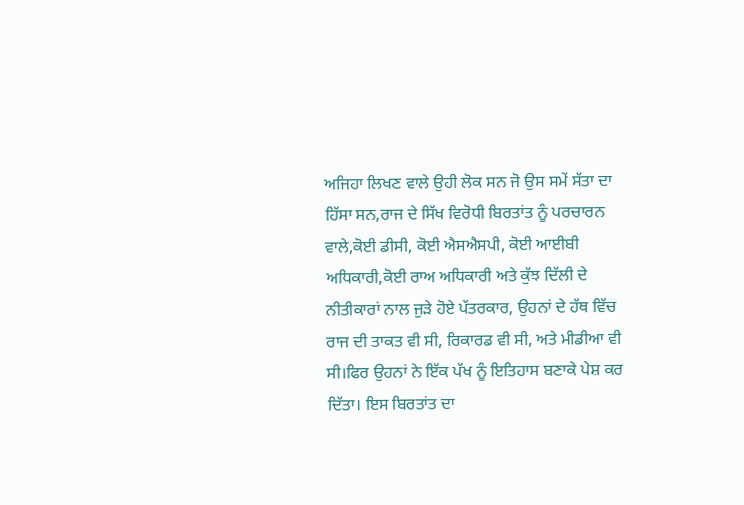ਅਜਿਹਾ ਲਿਖਣ ਵਾਲੇ ਉਹੀ ਲੋਕ ਸਨ ਜੋ ਉਸ ਸਮੇਂ ਸੱਤਾ ਦਾ ਹਿੱਸਾ ਸਨ,ਰਾਜ ਦੇ ਸਿੱਖ ਵਿਰੋਧੀ ਬਿਰਤਾਂਤ ਨੂੰ ਪਰਚਾਰਨ ਵਾਲੇ,ਕੋਈ ਡੀਸੀ, ਕੋਈ ਐਸਐਸਪੀ, ਕੋਈ ਆਈਬੀ ਅਧਿਕਾਰੀ,ਕੋਈ ਰਾਅ ਅਧਿਕਾਰੀ ਅਤੇ ਕੁੱਝ ਦਿੱਲੀ ਦੇ ਨੀਤੀਕਾਰਾਂ ਨਾਲ ਜੁੜੇ ਹੋਏ ਪੱਤਰਕਾਰ, ਉਹਨਾਂ ਦੇ ਹੱਥ ਵਿੱਚ ਰਾਜ ਦੀ ਤਾਕਤ ਵੀ ਸੀ, ਰਿਕਾਰਡ ਵੀ ਸੀ, ਅਤੇ ਮੀਡੀਆ ਵੀ ਸੀ।ਫਿਰ ਉਹਨਾਂ ਨੇ ਇੱਕ ਪੱਖ ਨੂੰ ਇਤਿਹਾਸ ਬਣਾਕੇ ਪੇਸ਼ ਕਰ ਦਿੱਤਾ। ਇਸ ਬਿਰਤਾਂਤ ਦਾ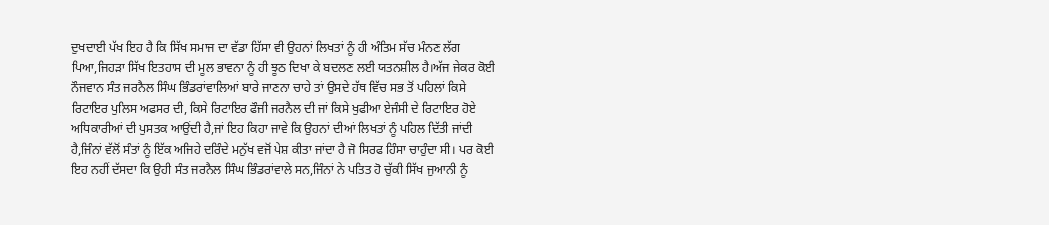ਦੁਖਦਾਈ ਪੱਖ ਇਹ ਹੈ ਕਿ ਸਿੱਖ ਸਮਾਜ ਦਾ ਵੱਡਾ ਹਿੱਸਾ ਵੀ ਉਹਨਾਂ ਲਿਖਤਾਂ ਨੂੰ ਹੀ ਅੰਤਿਮ ਸੱਚ ਮੰਨਣ ਲੱਗ ਪਿਆ,ਜਿਹੜਾ ਸਿੱਖ ਇਤਹਾਸ ਦੀ ਮੂਲ ਭਾਵਨਾ ਨੂੰ ਹੀ ਝੂਠ ਦਿਖਾ ਕੇ ਬਦਲਣ ਲਈ ਯਤਨਸ਼ੀਲ ਹੈ।ਅੱਜ ਜੇਕਰ ਕੋਈ ਨੌਜਵਾਨ ਸੰਤ ਜਰਨੈਲ ਸਿੰਘ ਭਿੰਡਰਾਂਵਾਲਿਆਂ ਬਾਰੇ ਜਾਣਨਾ ਚਾਹੇ ਤਾਂ ਉਸਦੇ ਹੱਥ ਵਿੱਚ ਸਭ ਤੋਂ ਪਹਿਲਾਂ ਕਿਸੇ ਰਿਟਾਇਰ ਪੁਲਿਸ ਅਫਸਰ ਦੀ, ਕਿਸੇ ਰਿਟਾਇਰ ਫੌਜੀ ਜਰਨੈਲ ਦੀ ਜਾਂ ਕਿਸੇ ਖੁਫੀਆ ਏਜੰਸੀ ਦੇ ਰਿਟਾਇਰ ਹੋਏ ਅਧਿਕਾਰੀਆਂ ਦੀ ਪੁਸਤਕ ਆਉਂਦੀ ਹੈ,ਜਾਂ ਇਹ ਕਿਹਾ ਜਾਵੇ ਕਿ ਉਹਨਾਂ ਦੀਆਂ ਲਿਖਤਾਂ ਨੂੰ ਪਹਿਲ ਦਿੱਤੀ ਜਾਂਦੀ ਹੈ,ਜਿੰਨਾਂ ਵੱਲੋਂ ਸੰਤਾਂ ਨੂੰ ਇੱਕ ਅਜਿਹੇ ਦਰਿੰਦੇ ਮਨੁੱਖ ਵਜੋਂ ਪੇਸ਼ ਕੀਤਾ ਜਾਂਦਾ ਹੈ ਜੋ ਸਿਰਫ ਹਿੰਸਾ ਚਾਹੁੰਦਾ ਸੀ। ਪਰ ਕੋਈ ਇਹ ਨਹੀਂ ਦੱਸਦਾ ਕਿ ਉਹੀ ਸੰਤ ਜਰਨੈਲ ਸਿੰਘ ਭਿੰਡਰਾਂਵਾਲੇ ਸਨ,ਜਿੰਨਾਂ ਨੇ ਪਤਿਤ ਹੋ ਚੁੱਕੀ ਸਿੱਖ ਜੁਆਨੀ ਨੂੰ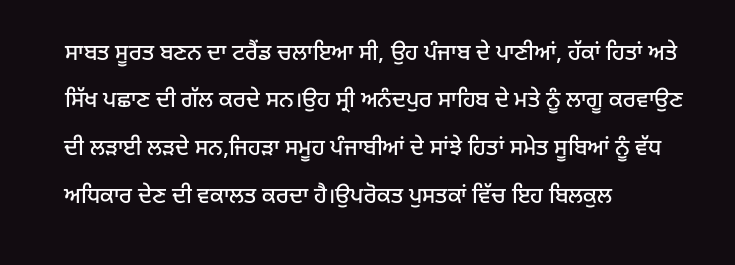ਸਾਬਤ ਸੂਰਤ ਬਣਨ ਦਾ ਟਰੈਂਡ ਚਲਾਇਆ ਸੀ, ਉਹ ਪੰਜਾਬ ਦੇ ਪਾਣੀਆਂ, ਹੱਕਾਂ ਹਿਤਾਂ ਅਤੇ ਸਿੱਖ ਪਛਾਣ ਦੀ ਗੱਲ ਕਰਦੇ ਸਨ।ਉਹ ਸ੍ਰੀ ਅਨੰਦਪੁਰ ਸਾਹਿਬ ਦੇ ਮਤੇ ਨੂੰ ਲਾਗੂ ਕਰਵਾਉਣ ਦੀ ਲੜਾਈ ਲੜਦੇ ਸਨ,ਜਿਹੜਾ ਸਮੂਹ ਪੰਜਾਬੀਆਂ ਦੇ ਸਾਂਝੇ ਹਿਤਾਂ ਸਮੇਤ ਸੂਬਿਆਂ ਨੂੰ ਵੱਧ ਅਧਿਕਾਰ ਦੇਣ ਦੀ ਵਕਾਲਤ ਕਰਦਾ ਹੈ।ਉਪਰੋਕਤ ਪੁਸਤਕਾਂ ਵਿੱਚ ਇਹ ਬਿਲਕੁਲ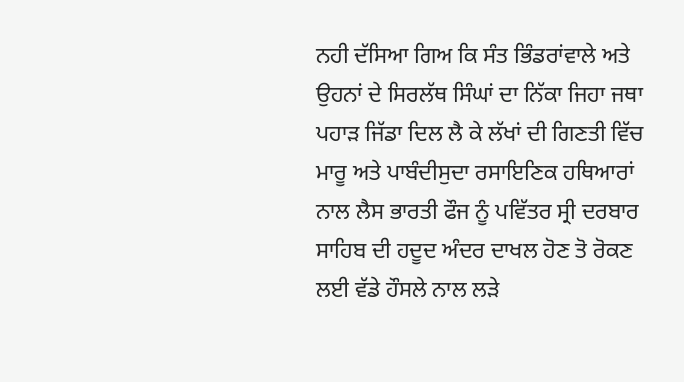ਨਹੀ ਦੱਸਿਆ ਗਿਅ ਕਿ ਸੰਤ ਭਿੰਡਰਾਂਵਾਲੇ ਅਤੇ ਉਹਨਾਂ ਦੇ ਸਿਰਲੱਥ ਸਿੰਘਾਂ ਦਾ ਨਿੱਕਾ ਜਿਹਾ ਜਥਾ ਪਹਾੜ ਜਿੱਡਾ ਦਿਲ ਲੈ ਕੇ ਲੱਖਾਂ ਦੀ ਗਿਣਤੀ ਵਿੱਚ ਮਾਰੂ ਅਤੇ ਪਾਬੰਦੀਸੁਦਾ ਰਸਾਇਣਿਕ ਹਥਿਆਰਾਂ ਨਾਲ ਲੈਸ ਭਾਰਤੀ ਫੌਜ ਨੂੰ ਪਵਿੱਤਰ ਸ੍ਰੀ ਦਰਬਾਰ ਸਾਹਿਬ ਦੀ ਹਦੂਦ ਅੰਦਰ ਦਾਖਲ ਹੋਣ ਤੋ ਰੋਕਣ ਲਈ ਵੱਡੇ ਹੌਸਲੇ ਨਾਲ ਲੜੇ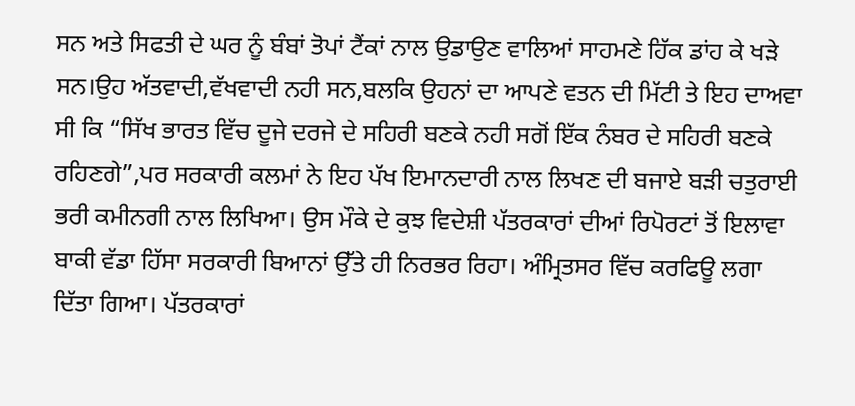ਸਨ ਅਤੇ ਸਿਫਤੀ ਦੇ ਘਰ ਨੂੰ ਬੰਬਾਂ ਤੋਪਾਂ ਟੈਂਕਾਂ ਨਾਲ ਉਡਾਉਣ ਵਾਲਿਆਂ ਸਾਹਮਣੇ ਹਿੱਕ ਡਾਂਹ ਕੇ ਖੜੇ ਸਨ।ਉਹ ਅੱਤਵਾਦੀ,ਵੱਖਵਾਦੀ ਨਹੀ ਸਨ,ਬਲਕਿ ਉਹਨਾਂ ਦਾ ਆਪਣੇ ਵਤਨ ਦੀ ਮਿੱਟੀ ਤੇ ਇਹ ਦਾਅਵਾ ਸੀ ਕਿ “ਸਿੱਖ ਭਾਰਤ ਵਿੱਚ ਦੂਜੇ ਦਰਜੇ ਦੇ ਸਹਿਰੀ ਬਣਕੇ ਨਹੀ ਸਗੋਂ ਇੱਕ ਨੰਬਰ ਦੇ ਸਹਿਰੀ ਬਣਕੇ ਰਹਿਣਗੇ”,ਪਰ ਸਰਕਾਰੀ ਕਲਮਾਂ ਨੇ ਇਹ ਪੱਖ ਇਮਾਨਦਾਰੀ ਨਾਲ ਲਿਖਣ ਦੀ ਬਜਾਏ ਬੜੀ ਚਤੁਰਾਈ ਭਰੀ ਕਮੀਨਗੀ ਨਾਲ ਲਿਖਿਆ। ਉਸ ਮੌਕੇ ਦੇ ਕੁਝ ਵਿਦੇਸ਼ੀ ਪੱਤਰਕਾਰਾਂ ਦੀਆਂ ਰਿਪੋਰਟਾਂ ਤੋਂ ਇਲਾਵਾ ਬਾਕੀ ਵੱਡਾ ਹਿੱਸਾ ਸਰਕਾਰੀ ਬਿਆਨਾਂ ਉੱਤੇ ਹੀ ਨਿਰਭਰ ਰਿਹਾ। ਅੰਮ੍ਰਿਤਸਰ ਵਿੱਚ ਕਰਫਿਊ ਲਗਾ ਦਿੱਤਾ ਗਿਆ। ਪੱਤਰਕਾਰਾਂ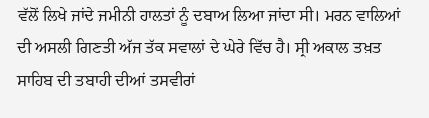ਵੱਲੋਂ ਲਿਖੇ ਜਾਂਦੇ ਜਮੀਨੀ ਹਾਲਤਾਂ ਨੂੰ ਦਬਾਅ ਲਿਆ ਜਾਂਦਾ ਸੀ। ਮਰਨ ਵਾਲਿਆਂ ਦੀ ਅਸਲੀ ਗਿਣਤੀ ਅੱਜ ਤੱਕ ਸਵਾਲਾਂ ਦੇ ਘੇਰੇ ਵਿੱਚ ਹੈ। ਸ੍ਰੀ ਅਕਾਲ ਤਖ਼ਤ ਸਾਹਿਬ ਦੀ ਤਬਾਹੀ ਦੀਆਂ ਤਸਵੀਰਾਂ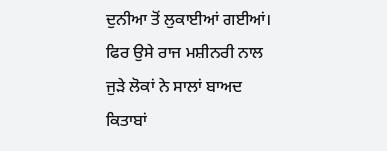ਦੁਨੀਆ ਤੋਂ ਲੁਕਾਈਆਂ ਗਈਆਂ। ਫਿਰ ਉਸੇ ਰਾਜ ਮਸ਼ੀਨਰੀ ਨਾਲ ਜੁੜੇ ਲੋਕਾਂ ਨੇ ਸਾਲਾਂ ਬਾਅਦ ਕਿਤਾਬਾਂ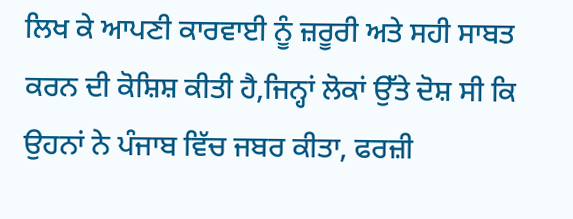ਲਿਖ ਕੇ ਆਪਣੀ ਕਾਰਵਾਈ ਨੂੰ ਜ਼ਰੂਰੀ ਅਤੇ ਸਹੀ ਸਾਬਤ ਕਰਨ ਦੀ ਕੋਸ਼ਿਸ਼ ਕੀਤੀ ਹੈ,ਜਿਨ੍ਹਾਂ ਲੋਕਾਂ ਉੱਤੇ ਦੋਸ਼ ਸੀ ਕਿ ਉਹਨਾਂ ਨੇ ਪੰਜਾਬ ਵਿੱਚ ਜਬਰ ਕੀਤਾ, ਫਰਜ਼ੀ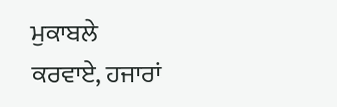ਮੁਕਾਬਲੇ ਕਰਵਾਏ, ਹਜਾਰਾਂ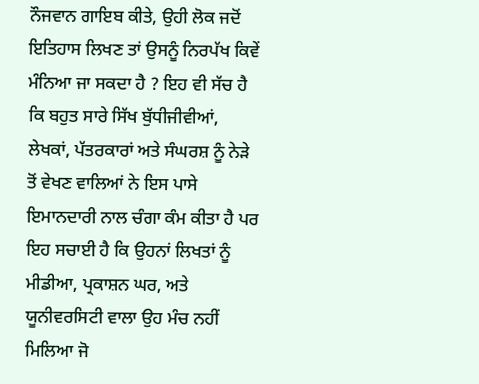ਨੌਜਵਾਨ ਗਾਇਬ ਕੀਤੇ, ਉਹੀ ਲੋਕ ਜਦੋਂ ਇਤਿਹਾਸ ਲਿਖਣ ਤਾਂ ਉਸਨੂੰ ਨਿਰਪੱਖ ਕਿਵੇਂ ਮੰਨਿਆ ਜਾ ਸਕਦਾ ਹੈ ? ਇਹ ਵੀ ਸੱਚ ਹੈ ਕਿ ਬਹੁਤ ਸਾਰੇ ਸਿੱਖ ਬੁੱਧੀਜੀਵੀਆਂ, ਲੇਖਕਾਂ, ਪੱਤਰਕਾਰਾਂ ਅਤੇ ਸੰਘਰਸ਼ ਨੂੰ ਨੇੜੇ ਤੋਂ ਵੇਖਣ ਵਾਲਿਆਂ ਨੇ ਇਸ ਪਾਸੇ ਇਮਾਨਦਾਰੀ ਨਾਲ ਚੰਗਾ ਕੰਮ ਕੀਤਾ ਹੈ ਪਰ ਇਹ ਸਚਾਈ ਹੈ ਕਿ ਉਹਨਾਂ ਲਿਖਤਾਂ ਨੂੰ ਮੀਡੀਆ, ਪ੍ਰਕਾਸ਼ਨ ਘਰ, ਅਤੇ ਯੂਨੀਵਰਸਿਟੀ ਵਾਲਾ ਉਹ ਮੰਚ ਨਹੀਂ ਮਿਲਿਆ ਜੋ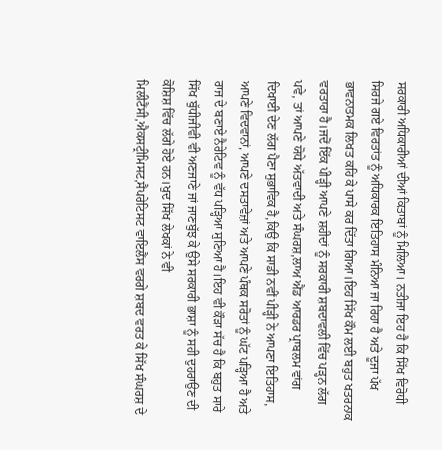ਸਰਕਾਰੀ ਅਧਿਕਾਰੀਆਂ ਦੀਆਂ ਕਿਤਾਬਾਂ ਨੂੰ ਮਿਲਿਆ। ਨਤੀਜਾ ਇਹ ਹੈ ਕਿ ਸਿੱਖ ਵਿਰੋਧੀ ਸਿਰਜੇ ਗਏ ਵਿਰਤਾਂਤ ਨੂੰ ਅਧਿਕਾਰਕ ਇਤਿਹਾਸ ਮੰਨਿਆ ਜਾ ਰਿਹਾ ਹੈ ਅਤੇ ਦੂਜਾ ਪੱਖ ਭਾਵਨਾਤਮਕ ਲਿਖਤ ਕਹਿ ਕੇ ਪਾਸੇ ਕਰ ਦਿੱਤਾ ਗਿਆ।ਇਹ ਸਿੱਖ ਕੌਮ ਲਈ ਬਹੁਤ ਖਤਰਨਾਕ ਵਰਤਾਰਾ ਹੈ।ਜਦੋਂ ਇੱਕ ਪੀੜ੍ਹੀ ਆਪਣੇ ਸ਼ਹੀਦਾਂ ਨੂੰ ਸਰਕਾਰੀ ਸ਼ਬਦਾਵਲੀ ਵਿੱਚ ਪੜ੍ਹਨ ਲੱਗ ਪਵੇ, ਤਾਂ ਆਪਣੇ ਯੋਧੇ ਅੱਤਵਾਦੀ ਅਤੇ ਸੰਘਰਸ਼,ਲਾਅ ਐਂਡ ਆਰਡਰ ਪ੍ਰਾਬਲਮ ਵਾਂਗ ਦਿਖਾਈ ਦੇਣ ਲੱਗ ਪੈਣਾ ਸੁਭਾਵਿਕ ਹੈ,ਕਿਉ ਕਿ ਸਾਡੀ ਨਵੀਂ ਪੀੜ੍ਹੀ ਨੇ ਆਪਣਾ ਇਤਿਹਾਸ, ਆਪਣੇ ਵਿਦਵਾਨਾਂ, ਆਪਣੇ ਦਸਤਾਵੇਜ਼ਾਂ ਅਤੇ ਆਪਣੇ ਪੰਥਕ ਸਰੋਤਾਂ ਨੂੰ ਘੱਟ ਪੜ੍ਹਿਆ ਹੈ ਅਤੇ ਰਾਜ ਦੇ ਬਣਾਏ ਨੈਰੇਟਿਵ ਨੂੰ ਵੱਧ ਪੜ੍ਹਿਆ ਸੁਣਿਆ ਹੈ।ਇਹ ਵੀ ਕੌੜਾ ਸੱਚ ਹੈ ਕਿ ਬਹੁਤ ਸਾਰੇ ਸਿੱਖ ਬੁੱਧੀਜੀਵੀ ਵੀ ਅਣਜਾਣੇ ਜਾਂ ਜਾਣਬੁੱਝ ਕੇ ਉਸੇ ਸਰਕਾਰੀ ਭਾਸ਼ਾ ਨੂੰ ਸਹੀ ਦੁਹਰਾਉਣ ਦੀ ਕੋਸ਼ਿਸ਼ ਵਿੱਚ ਲੱਗੇ ਹੋਏ ਹਨ।ਖੁਦ ਸਿੱਖ ਲੇਖਕਾਂ ਨੇ ਵੀ ਮਿਲੀਟੈਂਸੀ,ਐਕਸਟ੍ਰੀਮਿਸਟ,ਸੈਪਰੇਟਿਸਟ ਵਾਇਲੈਂਸ ਵਰਗੇ ਸ਼ਬਦ ਵਰਤ ਕੇ ਸਿੱਖ ਸੰਘਰਸ਼ ਦੇ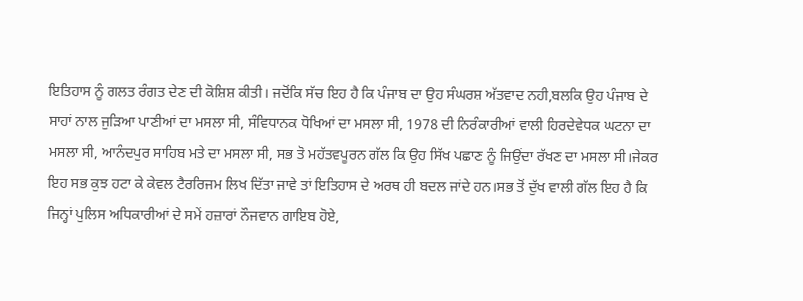ਇਤਿਹਾਸ ਨੂੰ ਗਲਤ ਰੰਗਤ ਦੇਣ ਦੀ ਕੋਸ਼ਿਸ਼ ਕੀਤੀ। ਜਦੋਂਕਿ ਸੱਚ ਇਹ ਹੈ ਕਿ ਪੰਜਾਬ ਦਾ ਉਹ ਸੰਘਰਸ਼ ਅੱਤਵਾਦ ਨਹੀ,ਬਲਕਿ ਉਹ ਪੰਜਾਬ ਦੇ ਸਾਹਾਂ ਨਾਲ ਜੁੜਿਆ ਪਾਣੀਆਂ ਦਾ ਮਸਲਾ ਸੀ, ਸੰਵਿਧਾਨਕ ਧੋਖਿਆਂ ਦਾ ਮਸਲਾ ਸੀ, 1978 ਦੀ ਨਿਰੰਕਾਰੀਆਂ ਵਾਲੀ ਹਿਰਦੇਵੇਧਕ ਘਟਨਾ ਦਾ ਮਸਲਾ ਸੀ, ਆਨੰਦਪੁਰ ਸਾਹਿਬ ਮਤੇ ਦਾ ਮਸਲਾ ਸੀ, ਸਭ ਤੋ ਮਹੱਤਵਪੂਰਨ ਗੱਲ ਕਿ ਉਹ ਸਿੱਖ ਪਛਾਣ ਨੂੰ ਜਿਉਂਦਾ ਰੱਖਣ ਦਾ ਮਸਲਾ ਸੀ।ਜੇਕਰ ਇਹ ਸਭ ਕੁਝ ਹਟਾ ਕੇ ਕੇਵਲ ਟੈਰਰਿਜਮ ਲਿਖ ਦਿੱਤਾ ਜਾਵੇ ਤਾਂ ਇਤਿਹਾਸ ਦੇ ਅਰਥ ਹੀ ਬਦਲ ਜਾਂਦੇ ਹਨ।ਸਭ ਤੋਂ ਦੁੱਖ ਵਾਲੀ ਗੱਲ ਇਹ ਹੈ ਕਿ ਜਿਨ੍ਹਾਂ ਪੁਲਿਸ ਅਧਿਕਾਰੀਆਂ ਦੇ ਸਮੇਂ ਹਜ਼ਾਰਾਂ ਨੌਜਵਾਨ ਗਾਇਬ ਹੋਏ,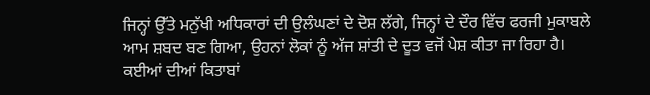ਜਿਨ੍ਹਾਂ ਉੱਤੇ ਮਨੁੱਖੀ ਅਧਿਕਾਰਾਂ ਦੀ ਉਲੰਘਣਾਂ ਦੇ ਦੋਸ਼ ਲੱਗੇ, ਜਿਨ੍ਹਾਂ ਦੇ ਦੌਰ ਵਿੱਚ ਫਰਜੀ ਮੁਕਾਬਲੇ ਆਮ ਸ਼ਬਦ ਬਣ ਗਿਆ, ਉਹਨਾਂ ਲੋਕਾਂ ਨੂੰ ਅੱਜ ਸ਼ਾਂਤੀ ਦੇ ਦੂਤ ਵਜੋਂ ਪੇਸ਼ ਕੀਤਾ ਜਾ ਰਿਹਾ ਹੈ। ਕਈਆਂ ਦੀਆਂ ਕਿਤਾਬਾਂ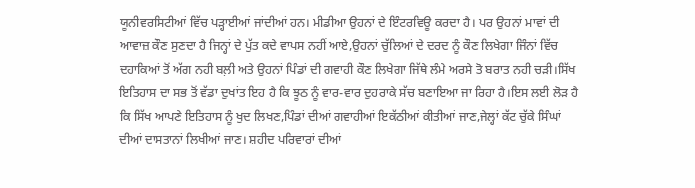ਯੂਨੀਵਰਸਿਟੀਆਂ ਵਿੱਚ ਪੜ੍ਹਾਈਆਂ ਜਾਂਦੀਆਂ ਹਨ। ਮੀਡੀਆ ਉਹਨਾਂ ਦੇ ਇੰਟਰਵਿਊ ਕਰਦਾ ਹੈ। ਪਰ ਉਹਨਾਂ ਮਾਵਾਂ ਦੀ ਆਵਾਜ਼ ਕੌਣ ਸੁਣਦਾ ਹੈ ਜਿਨ੍ਹਾਂ ਦੇ ਪੁੱਤ ਕਦੇ ਵਾਪਸ ਨਹੀਂ ਆਏ,ਉਹਨਾਂ ਚੁੱਲਿਆਂ ਦੇ ਦਰਦ ਨੂੰ ਕੌਣ ਲਿਖੇਗਾ ਜਿੰਨਾਂ ਵਿੱਚ ਦਹਾਕਿਆਂ ਤੋਂ ਅੱਗ ਨਹੀ ਬਲ਼ੀ ਅਤੇ ਉਹਨਾਂ ਪਿੰਡਾਂ ਦੀ ਗਵਾਹੀ ਕੌਣ ਲਿਖੇਗਾ ਜਿੱਥੇ ਲੰਮੇ ਅਰਸੇ ਤੋ ਬਰਾਤ ਨਹੀ ਚੜੀ।ਸਿੱਖ ਇਤਿਹਾਸ ਦਾ ਸਭ ਤੋਂ ਵੱਡਾ ਦੁਖਾਂਤ ਇਹ ਹੈ ਕਿ ਝੂਠ ਨੂੰ ਵਾਰ-ਵਾਰ ਦੁਹਰਾਕੇ ਸੱਚ ਬਣਾਇਆ ਜਾ ਰਿਹਾ ਹੈ।ਇਸ ਲਈ ਲੋੜ ਹੈ ਕਿ ਸਿੱਖ ਆਪਣੇ ਇਤਿਹਾਸ ਨੂੰ ਖੁਦ ਲਿਖਣ,ਪਿੰਡਾਂ ਦੀਆਂ ਗਵਾਹੀਆਂ ਇਕੱਠੀਆਂ ਕੀਤੀਆਂ ਜਾਣ,ਜੇਲ੍ਹਾਂ ਕੱਟ ਚੁੱਕੇ ਸਿੰਘਾਂ ਦੀਆਂ ਦਾਸਤਾਨਾਂ ਲਿਖੀਆਂ ਜਾਣ। ਸ਼ਹੀਦ ਪਰਿਵਾਰਾਂ ਦੀਆਂ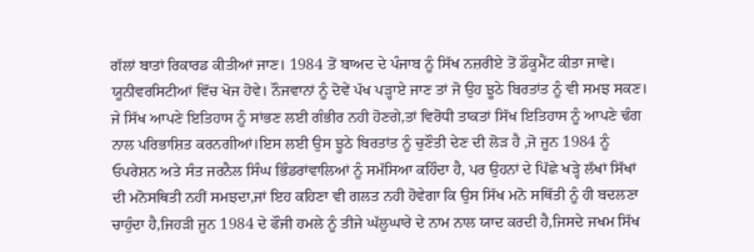ਗੱਲਾਂ ਬਾਤਾਂ ਰਿਕਾਰਡ ਕੀਤੀਆਂ ਜਾਣ। 1984 ਤੋਂ ਬਾਅਦ ਦੇ ਪੰਜਾਬ ਨੂੰ ਸਿੱਖ ਨਜ਼ਰੀਏ ਤੋਂ ਡੌਕੂਮੈਂਟ ਕੀਤਾ ਜਾਵੇ। ਯੂਨੀਵਰਸਿਟੀਆਂ ਵਿੱਚ ਖੋਜ ਹੋਵੇ। ਨੌਜਵਾਨਾਂ ਨੂੰ ਦੋਵੇਂ ਪੱਖ ਪੜ੍ਹਾਏ ਜਾਣ ਤਾਂ ਜੋ ਉਹ ਝੂਠੇ ਬਿਰਤਾਂਤ ਨੂੰ ਵੀ ਸਮਝ ਸਕਣ। ਜੇ ਸਿੱਖ ਆਪਣੇ ਇਤਿਹਾਸ ਨੂੰ ਸਾਂਭਣ ਲਈ ਗੰਭੀਰ ਨਹੀ ਹੋਣਗੇ,ਤਾਂ ਵਿਰੋਧੀ ਤਾਕਤਾਂ ਸਿੱਖ ਇਤਿਹਾਸ ਨੂੰ ਆਪਣੇ ਢੰਗ ਨਾਲ ਪਰਿਭਾਸ਼ਿਤ ਕਰਨਗੀਆਂ।ਇਸ ਲਈ ਉਸ ਝੂਠੇ ਬਿਰਤਾਂਤ ਨੂੰ ਚੁਣੌਤੀ ਦੇਣ ਦੀ ਲੋੜ ਹੈ ,ਜੋ ਜੂਨ 1984 ਨੂੰ ਓਪਰੇਸ਼ਨ ਅਤੇ ਸੰਤ ਜਰਨੈਲ ਸਿੰਘ ਭਿੰਡਰਾਂਵਾਲਿਆਂ ਨੂੰ ਸਮੱਸਿਆ ਕਹਿੰਦਾ ਹੈ, ਪਰ ਉਹਨਾਂ ਦੇ ਪਿੱਛੇ ਖੜ੍ਹੇ ਲੱਖਾਂ ਸਿੱਖਾਂ ਦੀ ਮਨੋਸਥਿਤੀ ਨਹੀਂ ਸਮਝਦਾ,ਜਾਂ ਇਹ ਕਹਿਣਾ ਵੀ ਗਲਤ ਨਹੀ ਹੋਵੇਗਾ ਕਿ ਉਸ ਸਿੱਖ ਮਨੋ ਸਥਿੱਤੀ ਨੂੰ ਹੀ ਬਦਲਣਾ ਚਾਹੁੰਦਾ ਹੈ,ਜਿਹੜੀ ਜੂਨ 1984 ਦੇ ਫੌਜੀ ਹਮਲੇ ਨੂੰ ਤੀਜੇ ਘੱਲੂਘਾਰੇ ਦੇ ਨਾਮ ਨਾਲ ਯਾਦ ਕਰਦੀ ਹੈ,ਜਿਸਦੇ ਜਖਮ ਸਿੱਖ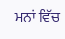ਮਨਾਂ ਵਿੱਚ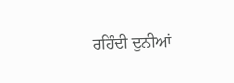ਰਹਿੰਦੀ ਦੁਨੀਆਂ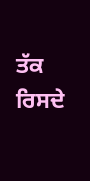ਤੱਕ ਰਿਸਦੇ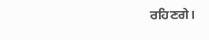ਰਹਿਣਗੇ।